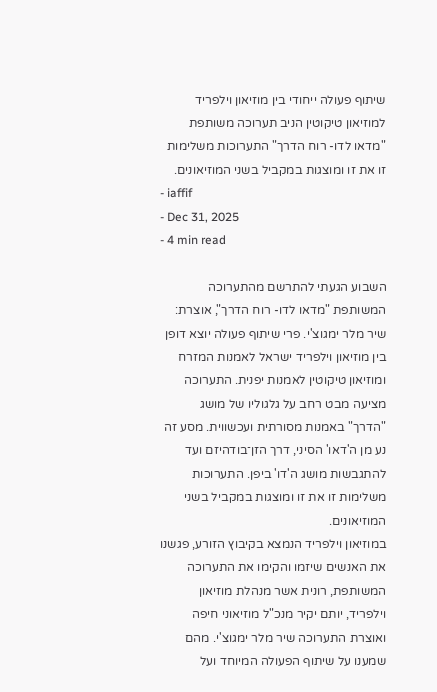שיתוף פעולה ייחודי בין מוזיאון וילפריד למוזיאון טיקוטין הניב תערוכה משותפת "מדאו לדו- רוח הדרך" התערוכות משלימות זו את זו ומוצגות במקביל בשני המוזיאונים.
- iaffif
- Dec 31, 2025
- 4 min read

השבוע הגעתי להתרשם מהתערוכה המשותפת "מדאו לדו- רוח הדרך", אוצרת: שיר מלר ימגוצ'י. פרי שיתוף פעולה יוצא דופן בין מוזיאון וילפריד ישראל לאמנות המזרח ומוזיאון טיקוטין לאמנות יפנית. התערוכה מציעה מבט רחב על גלגוליו של מושג "הדרך" באמנות מסורתית ועכשווית. מסע זה נע מן ה'דאו' הסיני, דרך הזן־בודהיזם ועד להתגבשות מושג ה'דו' ביפן. התערוכות משלימות זו את זו ומוצגות במקביל בשני המוזיאונים.
במוזיאון וילפריד הנמצא בקיבוץ הזורע, פגשנו את האנשים שיזמו והקימו את התערוכה המשותפת, רונית אשר מנהלת מוזיאון וילפריד, יותם יקיר מנכ"ל מוזיאוני חיפה ואוצרת התערוכה שיר מלר ימגוצ'י. מהם שמענו על שיתוף הפעולה המיוחד ועל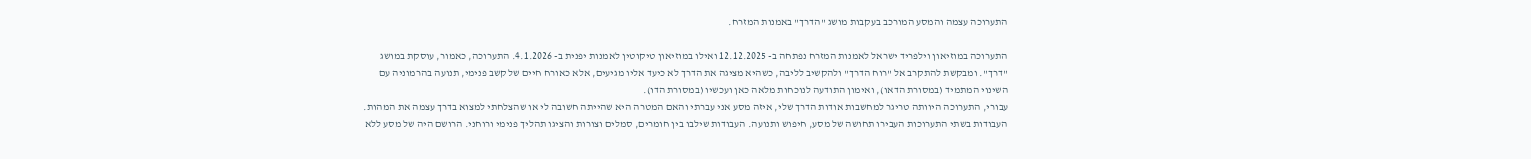התערוכה עצמה והמסע המורכב בעקבות מושג "הדרך" באמנות המזרח.

התערוכה במוזיאון וילפריד ישראל לאמנות המזרח נפתחה ב- 12.12.2025 ואילו במוזיאון טיקוטין לאמנות יפנית ב- 4.1.2026. התערוכה, כאמור, עוסקת במושג "דרך". ומבקשת להתקרב אל "רוח הדרך" ולהקשיב לליבה, כשהיא מציגה את הדרך לא כיעד אליו מגיעים, אלא כאורח חיים של קשב פנימי, תנועה בהרמוניה עם השינוי המתמיד (במסורת הדאו), ואימון התודעה לנוכחות מלאה כאן ועכשיו (במסורת הדו).
עבורי, התערוכה היוותה טריגר למחשבות אודות הדרך שלי, איזה מסע אני עברתי והאם המטרה היא שהייתה חשובה לי או שהצלחתי למצוא בדרך עצמה את המהות. העבודות בשתי התערוכות העבירו תחושה של מסע, חיפוש ותנועה. העבודות שילבו בין חומרים, סמלים וצורות והציגו תהליך פנימי ורוחני. הרושם היה של מסע ללא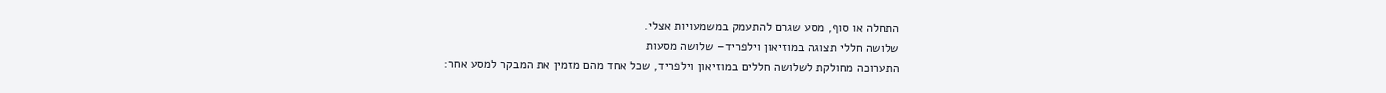התחלה או סוף, מסע שגרם להתעמק במשמעויות אצלי.
שלושה חללי תצוגה במוזיאון וילפריד– שלושה מסעות
התערוכה מחולקת לשלושה חללים במוזיאון וילפריד, שכל אחד מהם מזמין את המבקר למסע אחר: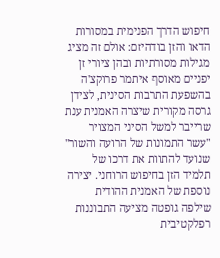חיפוש הדרך הפנימית במסורות הדאו והזן בודהיזם: אולם זה מציג מגילות מסורתיות ובהן ציורי זן יפניים מאוסף איתמר פרוקצ'ה בהשפעת התרבות הסינית, לצידן גרסה מקורית שיצרה האמנית ענת שרייבר למשל הסיני המצויר "עשר התמונות של הרועה והשור" שנועד להתוות את דרכו של תלמיד הזן בחיפוש הרוחני. יצירה נוספת של האמנית ההודית שילפה גופטה מציעה התבוננות רפלקטיבית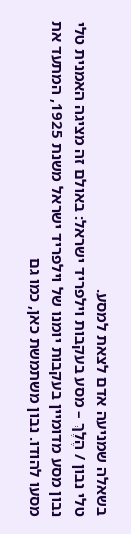בשאלה שמניעה אדם לצאת למסע.
טלי נבון / הֶלֶךְ – מסע בעקבות וילפריד ישראל: באולם זה מציגה האמנית טלי נבון מסע מדומיין בעקבות יומנו של וילפריד ישראל משנת 1925, המתעד את מסעו להודו. נבון משתמשת כאן, כמו גם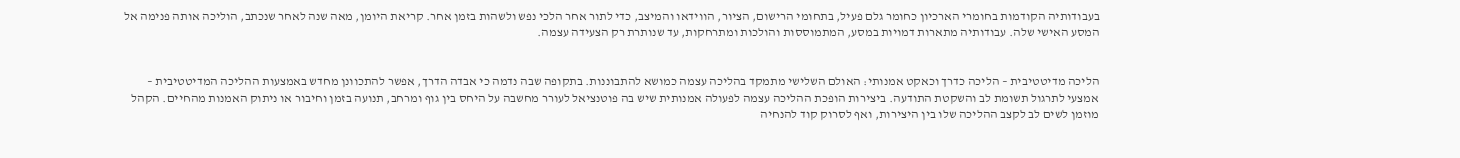בעבודותיה הקודמות בחומרי הארכיון כחומר גלם פעיל, בתחומי הרישום, הציור, הווידאו והמיצב, כדי לתור אחר הלכי נפש ולשהות בזמן אחר. קריאת היומן, מאה שנה לאחר שנכתב, הוליכה אותה פנימה אל המסע האישי שלה. עבודותיה מתארות דמויות במסע, המתמוססות והולכות ומתרחקות, עד שנותרת רק הצעידה עצמה.


הליכה מדיטטיבית – הליכה כדרך וכאקט אמנותי: האולם השלישי מתמקד בהליכה עצמה כמושא להתבוננות. בתקופה שבה נדמה כי אבדה הדרך, אפשר להתכוונן מחדש באמצעות ההליכה המדיטטיבית – אמצעי לתרגול תשומת לב והשקטת התודעה. ביצירות הופכת ההליכה עצמה לפעולה אמנותית שיש בה פוטנציאל לעורר מחשבה על היחס בין גוף ומרחב, תנועה בזמן וחיבור או ניתוק האמנות מהחיים. הקהל מוזמן לשים לב לקצב ההליכה שלו בין היצירות, ואף לסרוק קוד להנחיה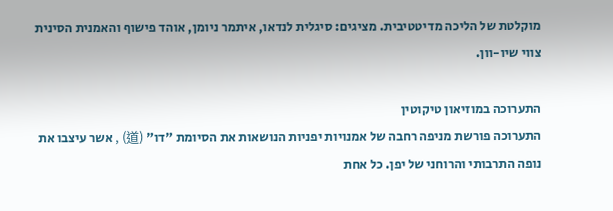מוקלטת של הליכה מדיטטיבית. מציגים: סיגלית לנדאו, איתמר ניומן, אוהד פישוף והאמנית הסינית צווי שיו-וון.

התערוכה במוזיאון טיקוטין
התערוכה פורשת מניפה רחבה של אמנויות יפניות הנושאות את הסיומת "דו" (道) , אשר עיצבו את נופה התרבותי והרוחני של יפן. כל אחת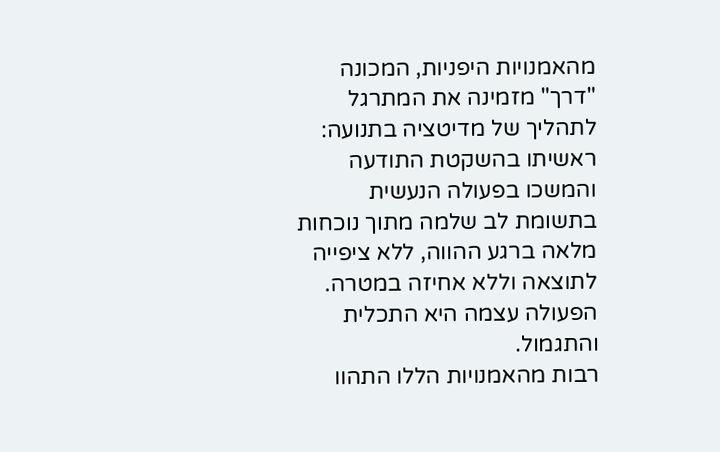מהאמנויות היפניות, המכונה "דרך" מזמינה את המתרגל לתהליך של מדיטציה בתנועה: ראשיתו בהשקטת התודעה והמשכו בפעולה הנעשית בתשומת לב שלמה מתוך נוכחות מלאה ברגע ההווה, ללא ציפייה לתוצאה וללא אחיזה במטרה. הפעולה עצמה היא התכלית והתגמול.
רבות מהאמנויות הללו התהוו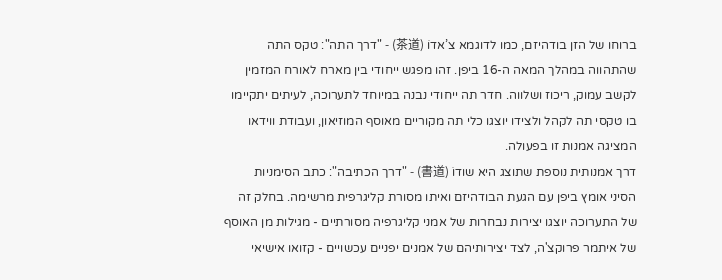ברוחו של הזן בודהיזם, כמו לדוגמא צ’אדוֹ (茶道) - "דרך התה": טקס התה שהתהווה במהלך המאה ה-16 ביפן. זהו מפגש ייחודי בין מארח לאורח המזמין לקשב עמוק, ריכוז ושלווה. חדר תה ייחודי נבנה במיוחד לתערוכה, לעיתים יתקיימו בו טקסי תה לקהל ולצידו יוצגו כלי תה מקוריים מאוסף המוזיאון, ועבודת ווידאו המציגה אמנות זו בפעולה.
דרך אמנותית נוספת שתוצג היא שודוֹ (書道) - "דרך הכתיבה": כתב הסימניות הסיני אומץ ביפן עם הגעת הבודהיזם ואיתו מסורת קליגרפית מרשימה. בחלק זה של התערוכה יוצגו יצירות נבחרות של אמני קליגרפיה מסורתיים - מגילות מן האוסף של איתמר פרוקצ'ה, לצד יצירותיהם של אמנים יפניים עכשויים - קזואו אישיאי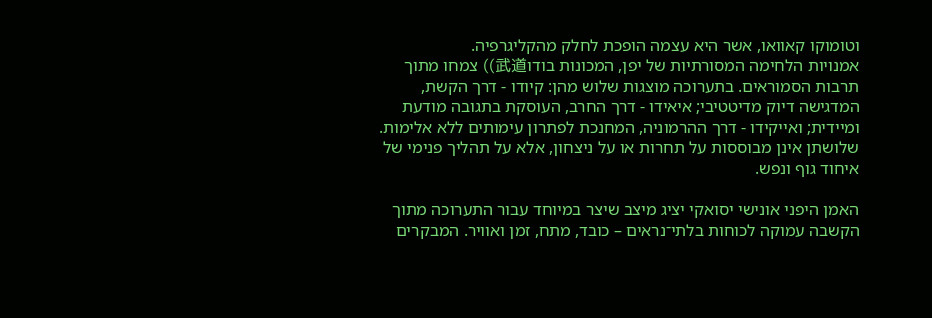וטומוקו קאוואו, אשר היא עצמה הופכת לחלק מהקליגרפיה.
אמנויות הלחימה המסורתיות של יפן, המכונות בודו武道)) צמחו מתוך תרבות הסמוראים. בתערוכה מוצגות שלוש מהן: קיודו - דרך הקשת, המדגישה דיוק מדיטטיבי; איאידו - דרך החרב, העוסקת בתגובה מודעת ומיידית; ואייקידו - דרך ההרמוניה, המחנכת לפתרון עימותים ללא אלימות. שלושתן אינן מבוססות על תחרות או על ניצחון, אלא על תהליך פנימי של איחוד גוף ונפש.

האמן היפני אונישי יסואקי יציג מיצב שיצר במיוחד עבור התערוכה מתוך הקשבה עמוקה לכוחות בלתי־נראים – כובד, מתח, זמן ואוויר. המבקרים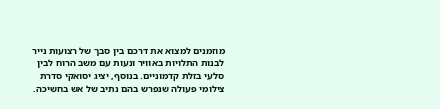מוזמנים למצוא את דרכם בין סבך של רצועות נייר לבנות התלויות באוויר ונעות עם משב הרוח לבין סלעי בזלת קדמוניים. בנוסף, יציג יסואקי סדרת צילומי פעולה שנפרש בהם נתיב של אש בחשיכה.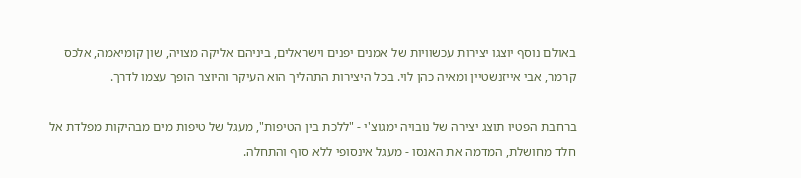באולם נוסף יוצגו יצירות עכשוויות של אמנים יפנים וישראלים, ביניהם אליקה מצויה, שון קומיאמה, אלכס קרמר, אבי אייזנשטיין ומאיה כהן לוי. בכל היצירות התהליך הוא העיקר והיוצר הופך עצמו לדרך.

ברחבת הפטיו תוצג יצירה של נובויה ימגוצ'י - "ללכת בין הטיפות", מעגל של טיפות מים מבהיקות מפלדת אל חלד מחושלת, המדמה את האנסו - מעגל אינסופי ללא סוף והתחלה.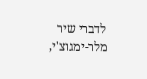לדברי שיר מלר-ימגוצ'י,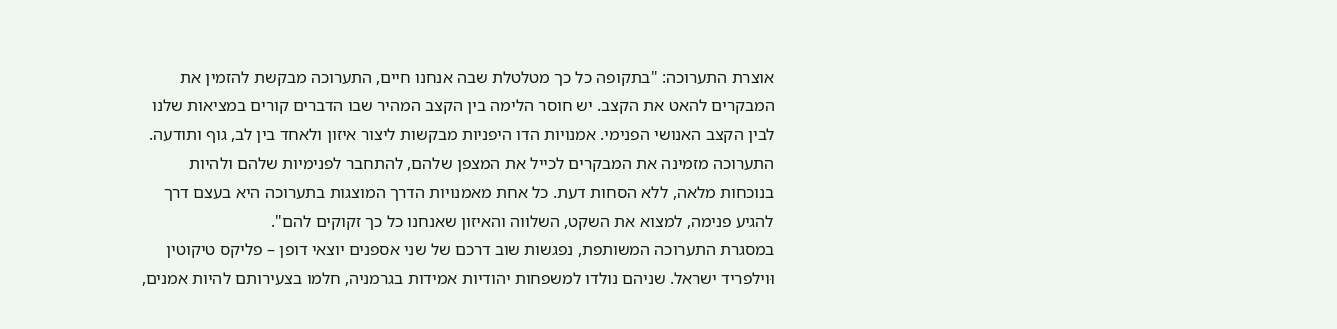אוצרת התערוכה: "בתקופה כל כך מטלטלת שבה אנחנו חיים, התערוכה מבקשת להזמין את המבקרים להאט את הקצב. יש חוסר הלימה בין הקצב המהיר שבו הדברים קורים במציאות שלנו לבין הקצב האנושי הפנימי. אמנויות הדו היפניות מבקשות ליצור איזון ולאחד בין לב, גוף ותודעה. התערוכה מזמינה את המבקרים לכייל את המצפן שלהם, להתחבר לפנימיות שלהם ולהיות בנוכחות מלאה, ללא הסחות דעת. כל אחת מאמנויות הדרך המוצגות בתערוכה היא בעצם דרך להגיע פנימה, למצוא את השקט, השלווה והאיזון שאנחנו כל כך זקוקים להם".
במסגרת התערוכה המשותפת, נפגשות שוב דרכם של שני אספנים יוצאי דופן – פליקס טיקוטין וּוילפריד ישראל. שניהם נולדו למשפחות יהודיות אמידות בגרמניה, חלמו בצעירותם להיות אמנים,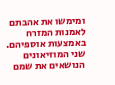ומימשו את אהבתם לאמנות המזרח באמצעות אוספיהם. שני המוזיאונים הנושאים את שמם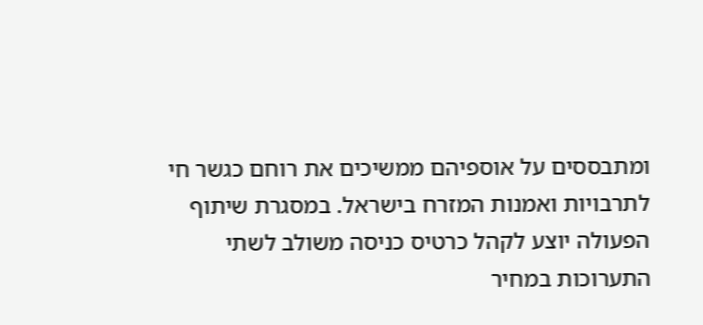ומתבססים על אוספיהם ממשיכים את רוחם כגשר חי לתרבויות ואמנות המזרח בישראל. במסגרת שיתוף הפעולה יוצע לקהל כרטיס כניסה משולב לשתי התערוכות במחיר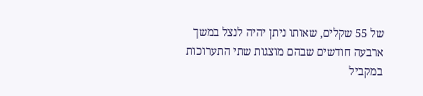של 55 שקלים, שאותו ניתן יהיה לנצל במשך ארבעה חודשים שבהם מוצגות שתי התערוכות במקביל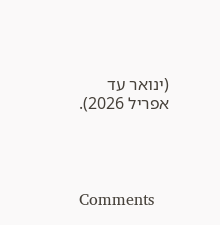(ינואר עד אפריל 2026).




Comments